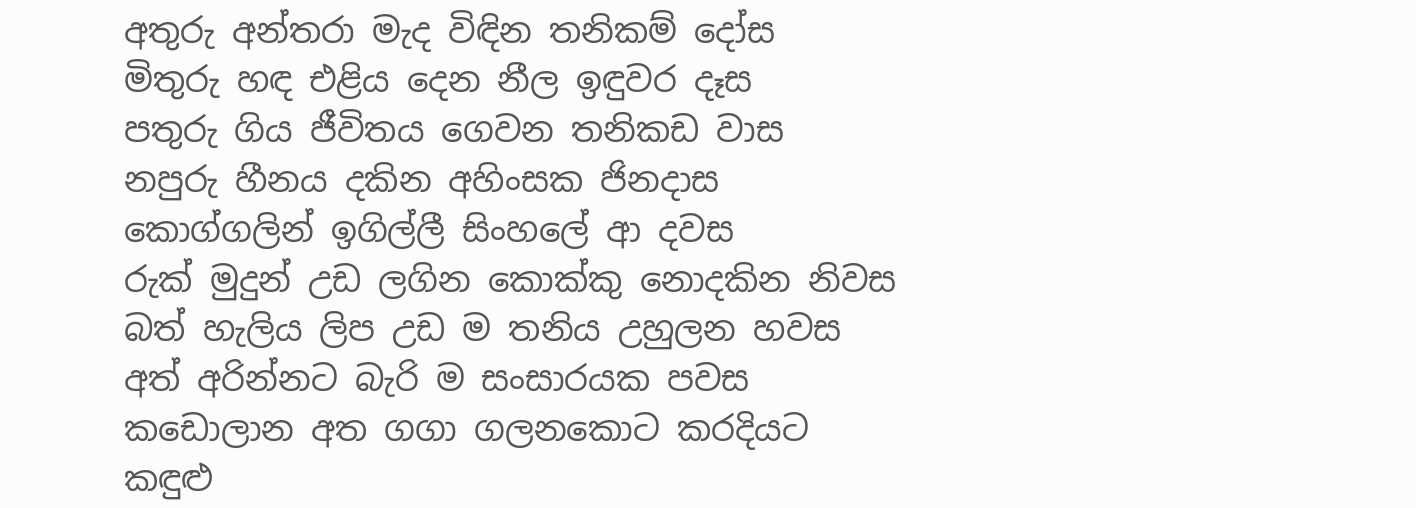අතුරු අන්තරා මැද විඳින තනිකම් දෝස
මිතුරු හඳ එළිය දෙන නීල ඉඳුවර දෑස
පතුරු ගිය ජීවිතය ගෙවන තනිකඩ වාස
නපුරු හීනය දකින අහිංසක ජිනදාස
කොග්ගලින් ඉගිල්ලී සිංහලේ ආ දවස
රුක් මුදුන් උඩ ලගින කොක්කු නොදකින නිවස
බත් හැලිය ලිප උඩ ම තනිය උහුලන හවස
අත් අරින්නට බැරි ම සංසාරයක පවස
කඩොලාන අත ගගා ගලනකොට කරදියට
කඳුළු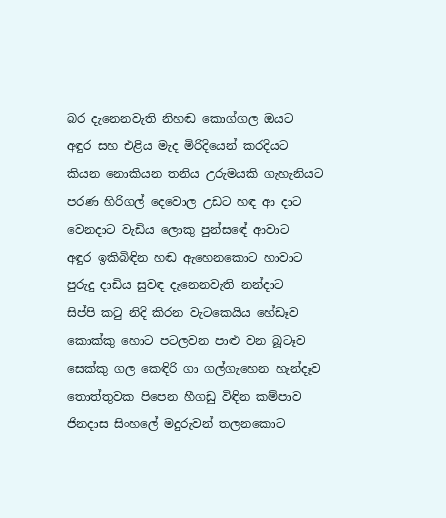බර දැනෙනවැති නිහඬ කොග්ගල ඔයට
අඳුර සහ එළිය මැද මිරිදියෙන් කරදියට
කියන නොකියන තනිය උරුමයකි ගැහැනියට
පරණ හිරිගල් දෙවොල උඩට හඳ ආ දාට
වෙනදාට වැඩිය ලොකු පුන්සඳේ ආවාට
අඳුර ඉකිබිඳින හඬ ඇහෙනකොට හාවාට
පුරුදු දාඩිය සුවඳ දැනෙනවැති නන්දාට
සිප්පි කටු නිදි කිරන වැටකෙයිය හේඩෑව
කොක්කු හොට පටලවන පාළු වන බූටෑව
සෙක්කු ගල කෙඳිරි ගා ගල්ගැහෙන හැන්දෑව
තොත්තුවක පිපෙන හීගඩු විඳින කම්පාව
ජිනදාස සිංහලේ මදුරුවන් තලනකොට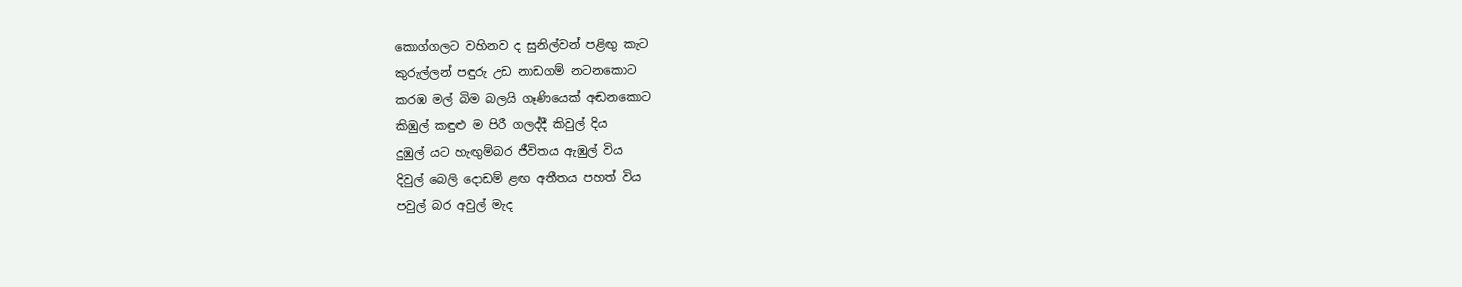කොග්ගලට වහිනව ද සුනිල්වන් පළිඟු කැට
කුරුල්ලන් පඳුරු උඩ නාඩගම් නටනකොට
කරඹ මල් බිම බලයි ගෑණියෙක් අඬනකොට
කිඹුල් කඳුළු ම පිරී ගලද්දී කිවුල් දිය
දුඹුල් යට හැඟුම්බර ජීවිතය ඇඹුල් විය
දිවුල් බෙලි දොඩම් ළඟ අතීතය පහත් විය
පවුල් බර අවුල් මැද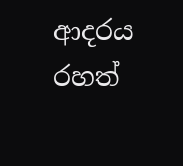ආදරය රහත්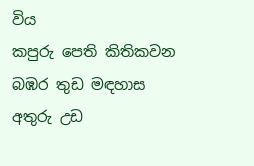විය
කපුරු පෙති කිතිකවන බඹර තුඩ මඳහාස
අතුරු උඩ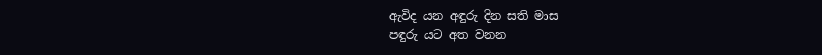ඇවිද යන අඳුරු දින සති මාස
පඳුරු යට අත වනන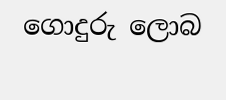ගොදුරු ලොබ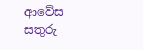ආවේස
සතුරු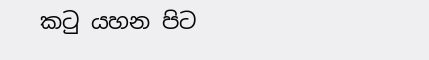කටු යහන පිට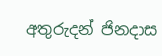අතුරුදන් ජිනදාස